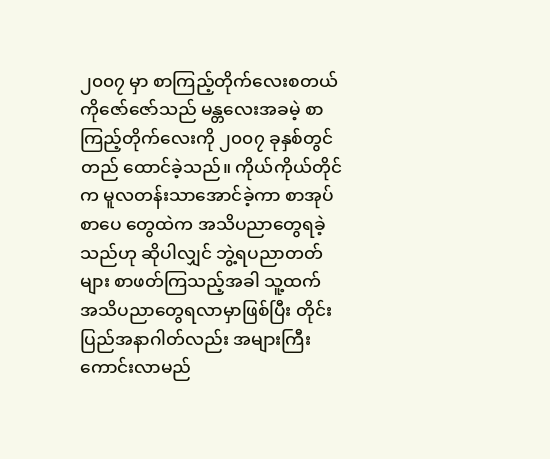၂၀၀၇ မှာ စာကြည့်တိုက်လေးစတယ်
ကိုဇော်ဇော်သည် မန္တလေးအခမဲ့ စာကြည့်တိုက်လေးကို ၂၀၀၇ ခုနှစ်တွင် တည် ထောင်ခဲ့သည်။ ကိုယ်ကိုယ်တိုင်က မူလတန်းသာအောင်ခဲ့ကာ စာအုပ်စာပေ တွေထဲက အသိပညာတွေရခဲ့သည်ဟု ဆိုပါလျှင် ဘွဲ့ရပညာတတ်များ စာဖတ်ကြသည့်အခါ သူ့ထက် အသိပညာတွေရလာမှာဖြစ်ပြီး တိုင်းပြည်အနာဂါတ်လည်း အများကြီးကောင်းလာမည်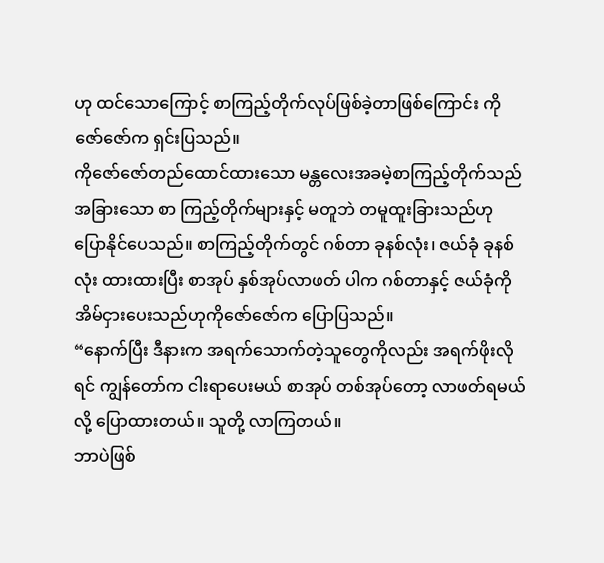ဟု ထင်သောကြောင့် စာကြည့်တိုက်လုပ်ဖြစ်ခဲ့တာဖြစ်ကြောင်း ကိုဇော်ဇော်က ရှင်းပြသည်။
ကိုဇော်ဇော်တည်ထောင်ထားသော မန္တလေးအခမဲ့စာကြည့်တိုက်သည် အခြားသော စာ ကြည့်တိုက်များနှင့် မတူဘဲ တမူထူးခြားသည်ဟု ပြောနိုင်ပေသည်။ စာကြည့်တိုက်တွင် ဂစ်တာ ခုနစ်လုံး၊ ဇယ်ခုံ ခုနစ်လုံး ထားထားပြီး စာအုပ် နှစ်အုပ်လာဖတ် ပါက ဂစ်တာနှင့် ဇယ်ခုံကို အိမ်ငှားပေးသည်ဟုကိုဇော်ဇော်က ပြောပြသည်။
“နောက်ပြီး ဒီနားက အရက်သောက်တဲ့သူတွေကိုလည်း အရက်ဖိုးလိုရင် ကျွန်တော်က ငါးရာပေးမယ် စာအုပ် တစ်အုပ်တော့ လာဖတ်ရမယ်လို့ ပြောထားတယ်။ သူတို့ လာကြတယ်။
ဘာပဲဖြစ်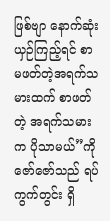ဖြစ်ဗျာ နောက်ဆုံး ယှဉ်ကြည့်ရင် စာမဖတ်တဲ့အရက်သမားထက် စာဖတ်တဲ့ အရက်သမားက ပိုသာမယ်”ကိုဇော်ဇော်သည် ရပ်ကွက်တွင်း ရှိ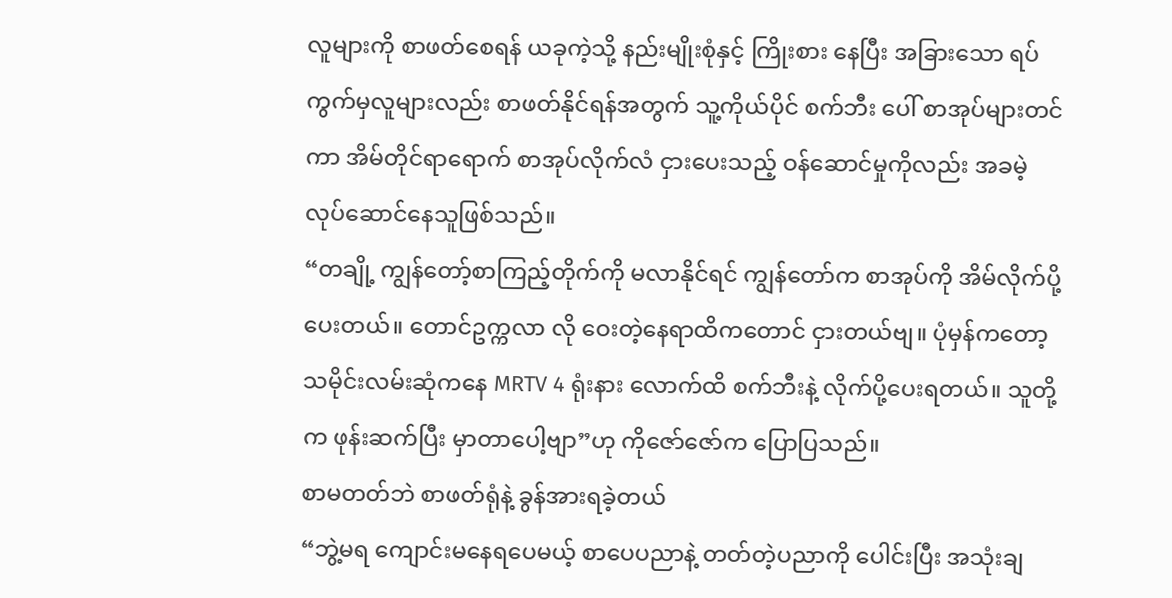လူများကို စာဖတ်စေရန် ယခုကဲ့သို့ နည်းမျိုးစုံနှင့် ကြိုးစား နေပြီး အခြားသော ရပ်ကွက်မှလူများလည်း စာဖတ်နိုင်ရန်အတွက် သူ့ကိုယ်ပိုင် စက်ဘီး ပေါ် စာအုပ်များတင်ကာ အိမ်တိုင်ရာရောက် စာအုပ်လိုက်လံ ငှားပေးသည့် ဝန်ဆောင်မှုကိုလည်း အခမဲ့ လုပ်ဆောင်နေသူဖြစ်သည်။
“တချို့ ကျွန်တော့်စာကြည့်တိုက်ကို မလာနိုင်ရင် ကျွန်တော်က စာအုပ်ကို အိမ်လိုက်ပို့ပေးတယ်။ တောင်ဥက္ကလာ လို ဝေးတဲ့နေရာထိကတောင် ငှားတယ်ဗျ။ ပုံမှန်ကတော့ သမိုင်းလမ်းဆုံကနေ MRTV 4 ရုံးနား လောက်ထိ စက်ဘီးနဲ့ လိုက်ပို့ပေးရတယ်။ သူတို့က ဖုန်းဆက်ပြီး မှာတာပေါ့ဗျာ”ဟု ကိုဇော်ဇော်က ပြောပြသည်။
စာမတတ်ဘဲ စာဖတ်ရုံနဲ့ ခွန်အားရခဲ့တယ်
“ဘွဲ့မရ ကျောင်းမနေရပေမယ့် စာပေပညာနဲ့ တတ်တဲ့ပညာကို ပေါင်းပြီး အသုံးချ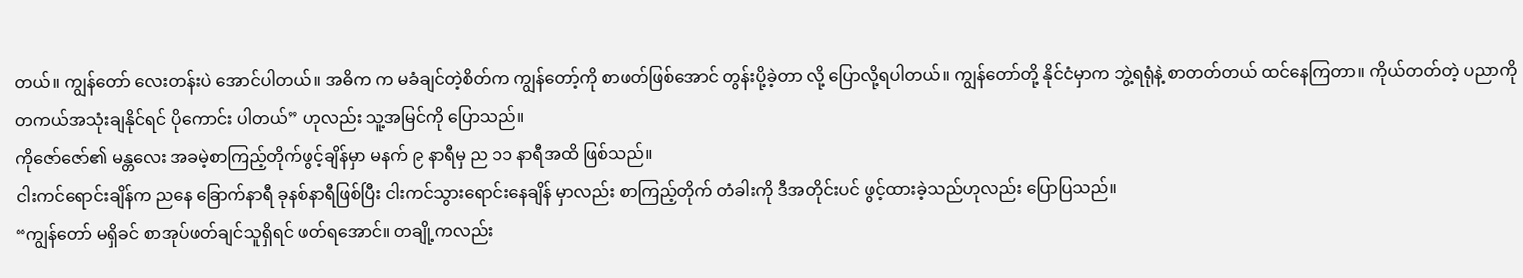တယ်။ ကျွန်တော် လေးတန်းပဲ အောင်ပါတယ်။ အဓိက က မခံချင်တဲ့စိတ်က ကျွန်တော့်ကို စာဖတ်ဖြစ်အောင် တွန်းပို့ခဲ့တာ လို့ ပြောလို့ရပါတယ်။ ကျွန်တော်တို့ နိုင်ငံမှာက ဘွဲ့ရရုံနဲ့ စာတတ်တယ် ထင်နေကြတာ။ ကိုယ်တတ်တဲ့ ပညာကို တကယ်အသုံးချနိုင်ရင် ပိုကောင်း ပါတယ်” ဟုလည်း သူ့အမြင်ကို ပြောသည်။
ကိုဇော်ဇော်၏ မန္တလေး အခမဲ့စာကြည့်တိုက်ဖွင့်ချိန်မှာ မနက် ၉ နာရီမှ ည ၁၁ နာရီအထိ ဖြစ်သည်။
ငါးကင်ရောင်းချိန်က ညနေ ခြောက်နာရီ ခုနစ်နာရီဖြစ်ပြီး ငါးကင်သွားရောင်းနေချိန် မှာလည်း စာကြည့်တိုက် တံခါးကို ဒီအတိုင်းပင် ဖွင့်ထားခဲ့သည်ဟုလည်း ပြောပြသည်။
“ကျွန်တော် မရှိခင် စာအုပ်ဖတ်ချင်သူရှိရင် ဖတ်ရအောင်။ တချို့ကလည်း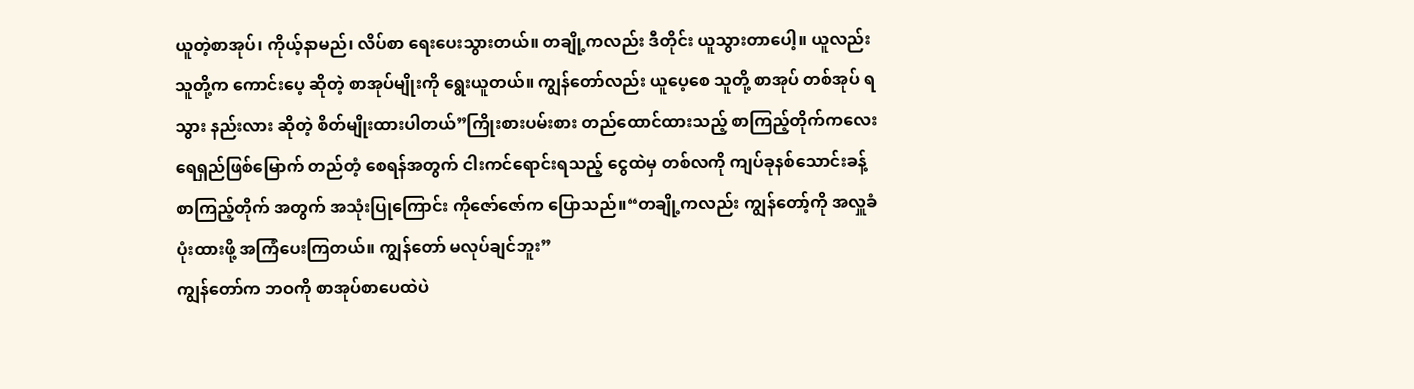ယူတဲ့စာအုပ်၊ ကိုယ့်နာမည်၊ လိပ်စာ ရေးပေးသွားတယ်။ တချို့ကလည်း ဒီတိုင်း ယူသွားတာပေါ့။ ယူလည်း သူတို့က ကောင်းပေ့ ဆိုတဲ့ စာအုပ်မျိုးကို ရွေးယူတယ်။ ကျွန်တော်လည်း ယူပေ့စေ သူတို့ စာအုပ် တစ်အုပ် ရသွား နည်းလား ဆိုတဲ့ စိတ်မျိုးထားပါတယ်”ကြိုးစားပမ်းစား တည်ထောင်ထားသည့် စာကြည့်တိုက်ကလေး ရေရှည်ဖြစ်မြောက် တည်တံ့ စေရန်အတွက် ငါးကင်ရောင်းရသည့် ငွေထဲမှ တစ်လကို ကျပ်ခုနစ်သောင်းခန့် စာကြည့်တိုက် အတွက် အသုံးပြုကြောင်း ကိုဇော်ဇော်က ပြောသည်။“တချို့ကလည်း ကျွန်တော့်ကို အလှူခံပုံးထားဖို့ အကြံပေးကြတယ်။ ကျွန်တော် မလုပ်ချင်ဘူး”
ကျွန်တော်က ဘဝကို စာအုပ်စာပေထဲပဲ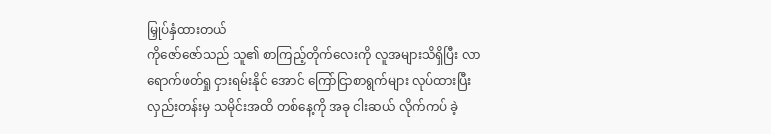မြှုပ်နှံထားတယ်
ကိုဇော်ဇော်သည် သူ၏ စာကြည့်တိုက်လေးကို လူအများသိရှိပြီး လာရောက်ဖတ်ရှု ငှားရမ်းနိုင် အောင် ကြော်ငြာစာရွက်များ လုပ်ထားပြီး လှည်းတန်းမှ သမိုင်းအထိ တစ်နေ့ကို အခု ငါးဆယ် လိုက်ကပ် ခဲ့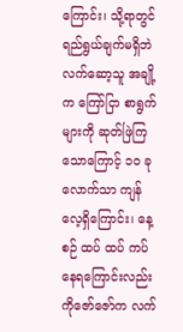ကြောင်း၊ သို့ရာတွင် ရည်ရွယ်ချက်မရှိဘဲ လက်ဆော့သူ အချို့က ကြော်ငြာ စာရွက်များကို ဆုတ်ဖြဲကြသောကြောင့် ၁၀ ခုလောက်သာ ကျန်လေ့ရှိကြောင်း၊ နေ့စဉ် ထပ် ထပ် ကပ်နေရကြောင်းလည်း ကိုဇော်ဇော်က လက်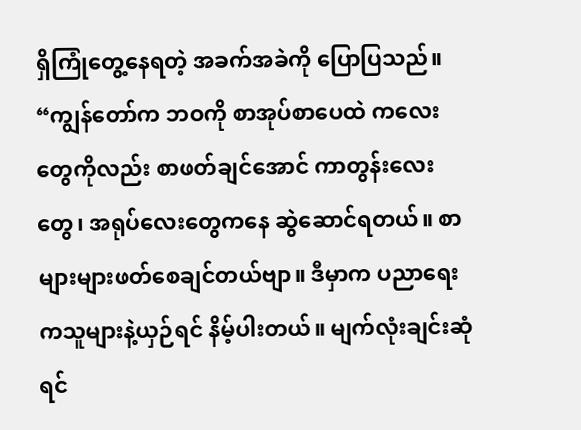ရှိကြုံတွေ့နေရတဲ့ အခက်အခဲကို ပြောပြသည်။
“ကျွန်တော်က ဘဝကို စာအုပ်စာပေထဲ ကလေးတွေကိုလည်း စာဖတ်ချင်အောင် ကာတွန်းလေးတွေ၊ အရုပ်လေးတွေကနေ ဆွဲဆောင်ရတယ်။ စာများများဖတ်စေချင်တယ်ဗျာ။ ဒီမှာက ပညာရေးကသူများနဲ့ယှဉ်ရင် နိမ့်ပါးတယ်။ မျက်လုံးချင်းဆုံရင်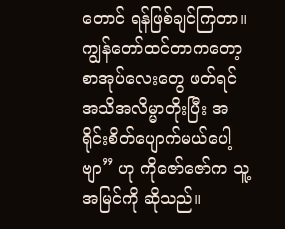တောင် ရန်ဖြစ်ချင်ကြတာ။ ကျွန်တော်ထင်တာကတော့ စာအုပ်လေးတွေ ဖတ်ရင် အသိအလိမ္မာတိုးပြီး အရိုင်းစိတ်ပျောက်မယ်ပေါ့ဗျာ” ဟု ကိုဇော်ဇော်က သူ့အမြင်ကို ဆိုသည်။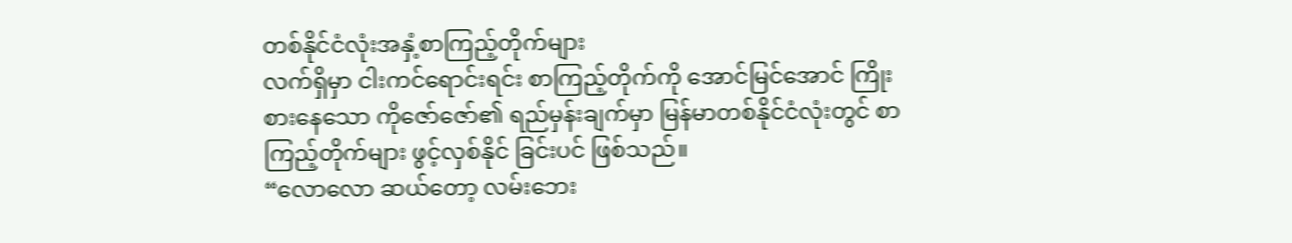တစ်နိုင်ငံလုံးအနှံ့စာကြည့်တိုက်များ
လက်ရှိမှာ ငါးကင်ရောင်းရင်း စာကြည့်တိုက်ကို အောင်မြင်အောင် ကြိုးစားနေသော ကိုဇော်ဇော်၏ ရည်မှန်းချက်မှာ မြန်မာတစ်နိုင်ငံလုံးတွင် စာကြည့်တိုက်များ ဖွင့်လှစ်နိုင် ခြင်းပင် ဖြစ်သည်။
“လောလော ဆယ်တော့ လမ်းဘေး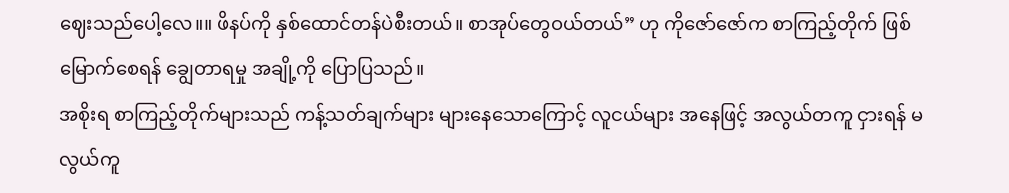ဈေးသည်ပေါ့လေ။။ ဖိနပ်ကို နှစ်ထောင်တန်ပဲစီးတယ်။ စာအုပ်တွေဝယ်တယ်” ဟု ကိုဇော်ဇော်က စာကြည့်တိုက် ဖြစ်မြောက်စေရန် ချွေတာရမှု အချို့ကို ပြောပြသည်။
အစိုးရ စာကြည့်တိုက်များသည် ကန့်သတ်ချက်များ များနေသောကြောင့် လူငယ်များ အနေဖြင့် အလွယ်တကူ ငှားရန် မလွယ်ကူ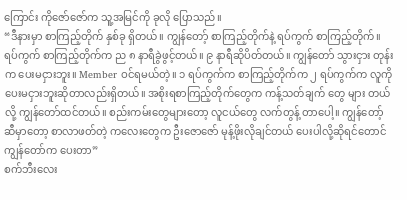ကြောင်း ကိုဇော်ဇော်က သူ့အမြင်ကို ခုလို ပြောသည်။
“ဒီနားမှာ စာကြည့်တိုက် နှစ်ခု ရှိတယ်။ ကျွန်တော့် စာကြည့်တိုက်နဲ့ ရပ်ကွက် စာကြည့်တိုက်။ ရပ်ကွက် စာကြည့်တိုက်က ည ၈ နာရီခွဲဖွင့်တယ်။ ၉ နာရီဆိုပိတ်တယ်။ ကျွန်တော် သွားငှား တုန်းက ပေးမငှားဘူး။ Member ဝင်ရမယ်တဲ့။ ၁ ရပ်ကွက်က စာကြည့်တိုက်က ၂ ရပ်ကွက်က လူကို ပေးမငှားဘူးဆိုတာလည်းရှိတယ်။ အစိုးရစာကြည့်တိုက်တွေက ကန့်သတ်ချက် တွေ များ တယ်လို့ ကျွန်တော်ထင်တယ်။ စည်းကမ်းတွေများတော့ လူငယ်တွေ လက်တွန့် တာပေါ့။ ကျွန်တော့်ဆီမှာတော့ စာလာဖတ်တဲ့ ကလေးတွေက ဦးဇောဇော် မုန့်ဖိုးလိုချင်တယ် ပေးပါလို့ဆိုရင်တောင် ကျွန်တော်က ပေးတာ”
စက်ဘီးလေး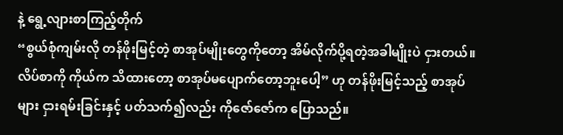နဲ့ ရွေ့လျားစာကြည့်တိုက်
“စွယ်စုံကျမ်းလို တန်ဖိုးမြင့်တဲ့ စာအုပ်မျိုးတွေကိုတော့ အိမ်လိုက်ပို့ရတဲ့အခါမျိုးပဲ ငှားတယ်။ လိပ်စာကို ကိုယ်က သိထားတော့ စာအုပ်မပျောက်တော့ဘူးပေါ့” ဟု တန်ဖိုးမြင့်သည့် စာအုပ်များ ငှားရမ်းခြင်းနှင့် ပတ်သက်၍လည်း ကိုဇော်ဇော်က ပြောသည်။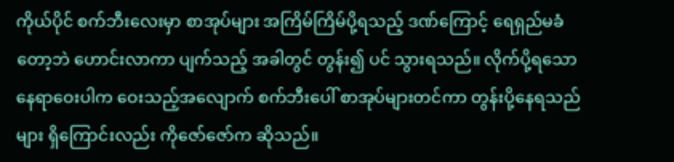ကိုယ်ပိုင် စက်ဘီးလေးမှာ စာအုပ်များ အကြိမ်ကြိမ်ပို့ရသည့် ဒဏ်ကြောင့် ရေရှည်မခံ တော့ဘဲ ဟောင်းလာကာ ပျက်သည့် အခါတွင် တွန်း၍ ပင် သွားရသည်။ လိုက်ပို့ရသော နေရာဝေးပါက ဝေးသည့်အလျောက် စက်ဘီးပေါ် စာအုပ်များတင်ကာ တွန်းပို့နေရသည်များ ရှိကြောင်းလည်း ကိုဇော်ဇော်က ဆိုသည်။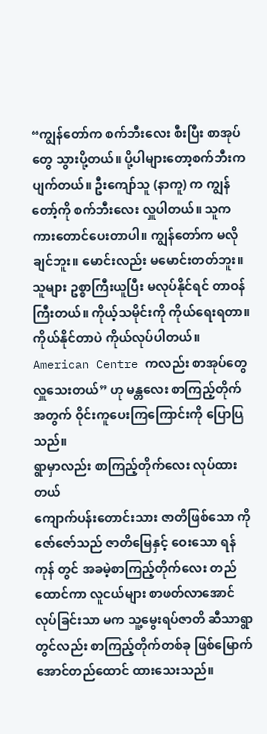“ကျွန်တော်က စက်ဘီးလေး စီးပြီး စာအုပ်တွေ သွားပို့တယ်။ ပို့ပါများတော့စက်ဘီးက ပျက်တယ်။ ဦးကျော်သူ (နာကူ) က ကျွန်တော့်ကို စက်ဘီးလေး လှူပါတယ်။ သူက ကားတောင်ပေးတာပါ။ ကျွန်တော်က မလိုချင်ဘူး။ မောင်းလည်း မမောင်းတတ်ဘူး။ သူများ ဥစ္စာကြီးယူပြီး မလုပ်နိုင်ရင် တာဝန်ကြီးတယ်။ ကိုယ့်သမိုင်းကို ကိုယ်ရေးရတာ။ ကိုယ်နိုင်တာပဲ ကိုယ်လုပ်ပါတယ်။ American Centre ကလည်း စာအုပ်တွေ လှူသေးတယ်” ဟု မန္တလေး စာကြည့်တိုက်အတွက် ဝိုင်းကူပေးကြကြောင်းကို ပြောပြသည်။
ရွာမှာလည်း စာကြည့်တိုက်လေး လုပ်ထားတယ်
ကျောက်ပန်းတောင်းသား ဇာတိဖြစ်သော ကိုဇော်ဇော်သည် ဇာတိမြေနှင့် ဝေးသော ရန်ကုန် တွင် အခမဲ့စာကြည့်တိုက်လေး တည်ထောင်ကာ လူငယ်များ စာဖတ်လာအောင် လုပ်ခြင်းသာ မက သူ့မွေးရပ်ဇာတိ ဆီသာရွာတွင်လည်း စာကြည့်တိုက်တစ်ခု ဖြစ်မြောက် အောင်တည်ထောင် ထားသေးသည်။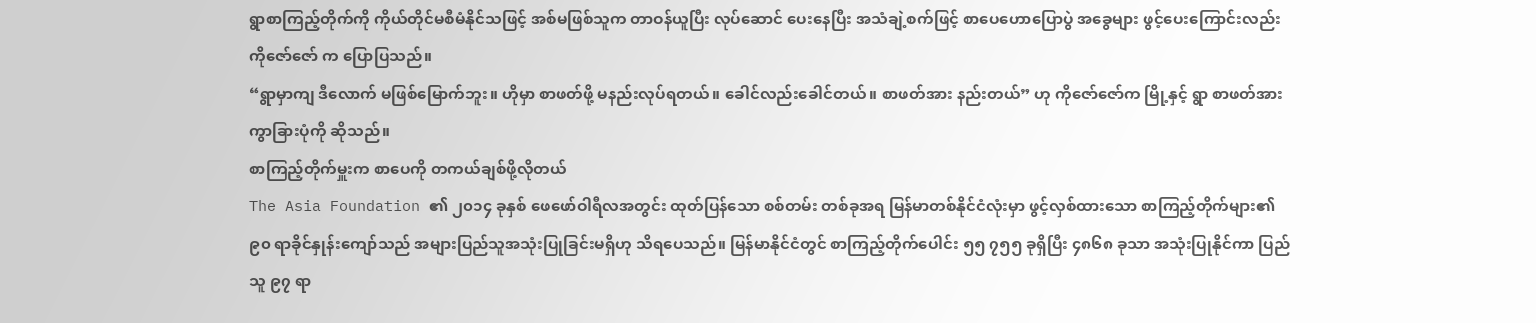ရွာစာကြည့်တိုက်ကို ကိုယ်တိုင်မစီမံနိုင်သဖြင့် အစ်မဖြစ်သူက တာဝန်ယူပြီး လုပ်ဆောင် ပေးနေပြီး အသံချဲ့စက်ဖြင့် စာပေဟောပြောပွဲ အခွေများ ဖွင့်ပေးကြောင်းလည်း ကိုဇော်ဇော် က ပြောပြသည်။
“ရွာမှာကျ ဒီလောက် မဖြစ်မြောက်ဘူး။ ဟိုမှာ စာဖတ်ဖို့ မနည်းလုပ်ရတယ်။ ခေါင်လည်းခေါင်တယ်။ စာဖတ်အား နည်းတယ်” ဟု ကိုဇော်ဇော်က မြို့နှင့် ရွာ စာဖတ်အား ကွာခြားပုံကို ဆိုသည်။
စာကြည့်တိုက်မှူးက စာပေကို တကယ်ချစ်ဖို့လိုတယ်
The Asia Foundation ၏ ၂၀၁၄ ခုနှစ် ဖေဖော်ဝါရီလအတွင်း ထုတ်ပြန်သော စစ်တမ်း တစ်ခုအရ မြန်မာတစ်နိုင်ငံလုံးမှာ ဖွင့်လှစ်ထားသော စာကြည့်တိုက်များ၏ ၉၀ ရာခိုင်နှုန်းကျော်သည် အများပြည်သူအသုံးပြုခြင်းမရှိဟု သိရပေသည်။ မြန်မာနိုင်ငံတွင် စာကြည့်တိုက်ပေါင်း ၅၅ ၇၅၅ ခုရှိပြီး ၄၈၆၈ ခုသာ အသုံးပြုနိုင်ကာ ပြည်သူ ၉၇ ရာ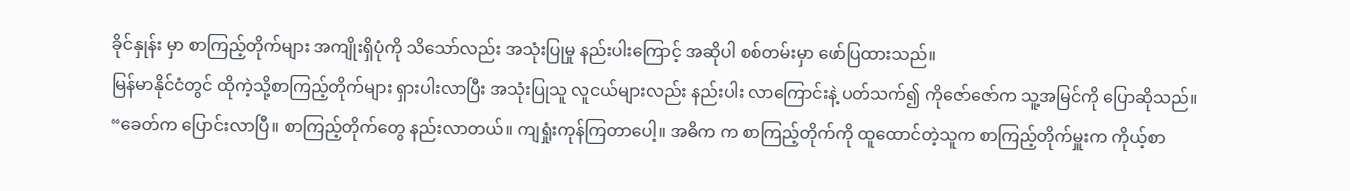ခိုင်နှုန်း မှာ စာကြည့်တိုက်များ အကျိုးရှိပုံကို သိသော်လည်း အသုံးပြုမှု နည်းပါးကြောင့် အဆိုပါ စစ်တမ်းမှာ ဖော်ပြထားသည်။
မြန်မာနိုင်ငံတွင် ထိုကဲ့သို့စာကြည့်တိုက်များ ရှားပါးလာပြီး အသုံးပြုသူ လူငယ်များလည်း နည်းပါး လာကြောင်းနဲ့ ပတ်သက်၍ ကိုဇော်ဇော်က သူ့အမြင်ကို ပြောဆိုသည်။
“ခေတ်က ပြောင်းလာပြီ။ စာကြည့်တိုက်တွေ နည်းလာတယ်။ ကျရှုံးကုန်ကြတာပေါ့။ အဓိက က စာကြည့်တိုက်ကို ထူထောင်တဲ့သူက စာကြည့်တိုက်မှူးက ကိုယ့်စာ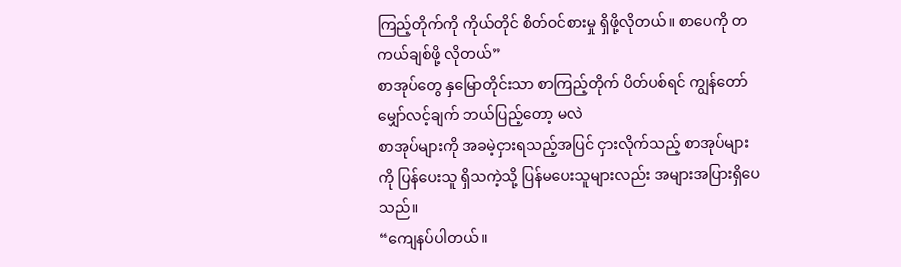ကြည့်တိုက်ကို ကိုယ်တိုင် စိတ်ဝင်စားမှု ရှိဖို့လိုတယ်။ စာပေကို တကယ်ချစ်ဖို့ လိုတယ်”
စာအုပ်တွေ နှမြောတိုင်းသာ စာကြည့်တိုက် ပိတ်ပစ်ရင် ကျွန်တော် မျှော်လင့်ချက် ဘယ်ပြည့်တော့ မလဲ
စာအုပ်များကို အခမဲ့ငှားရသည့်အပြင် ငှားလိုက်သည့် စာအုပ်များကို ပြန်ပေးသူ ရှိသကဲ့သို့ ပြန်မပေးသူများလည်း အများအပြားရှိပေသည်။
“ကျေနပ်ပါတယ်။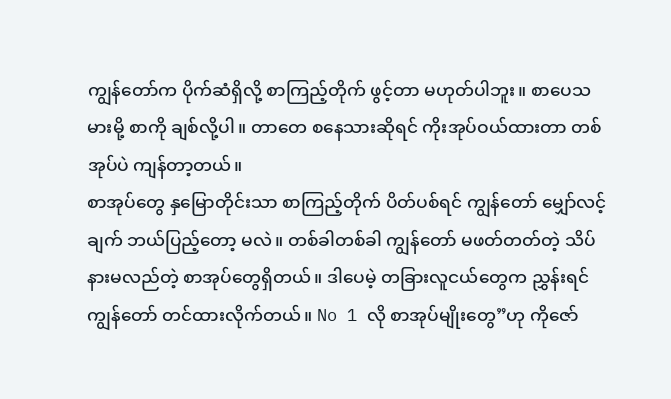ကျွန်တော်က ပိုက်ဆံရှိလို့ စာကြည့်တိုက် ဖွင့်တာ မဟုတ်ပါဘူး။ စာပေသမားမို့ စာကို ချစ်လို့ပါ။ တာတေ စနေသားဆိုရင် ကိုးအုပ်ဝယ်ထားတာ တစ်အုပ်ပဲ ကျန်တာ့တယ်။
စာအုပ်တွေ နှမြောတိုင်းသာ စာကြည့်တိုက် ပိတ်ပစ်ရင် ကျွန်တော် မျှော်လင့်ချက် ဘယ်ပြည့်တော့ မလဲ။ တစ်ခါတစ်ခါ ကျွန်တော် မဖတ်တတ်တဲ့ သိပ်နားမလည်တဲ့ စာအုပ်တွေရှိတယ်။ ဒါပေမဲ့ တခြားလူငယ်တွေက ညွှန်းရင် ကျွန်တော် တင်ထားလိုက်တယ်။ No 1 လို စာအုပ်မျိုးတွေ”ဟု ကိုဇော်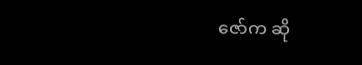ဇော်က ဆို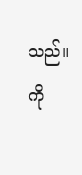သည်။
ကို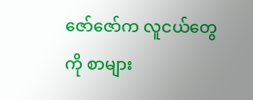ဇော်ဇော်က လူငယ်တွေကို စာများ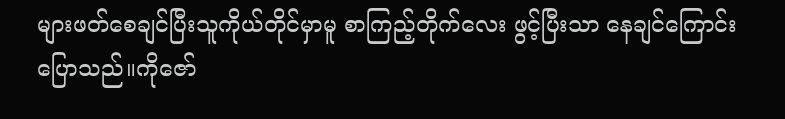များဖတ်စေချင်ပြီးသူကိုယ်တိုင်မှာမူ စာကြည့်တိုက်လေး ဖွင့်ပြီးသာ နေချင်ကြောင်း ပြောသည်။ကိုဇော်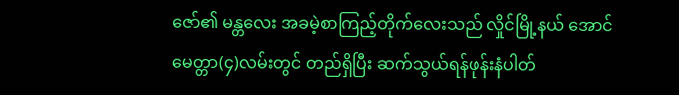ဇော်၏ မန္တလေး အခမဲ့စာကြည့်တိုက်လေးသည် လှိုင်မြို့နယ် အောင်မေတ္တာ(၄)လမ်းတွင် တည်ရှိပြီး ဆက်သွယ်ရန်ဖုန်းနံပါတ်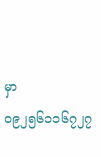မှာ ၀၉၂၅၆၁၁၆၇၂၇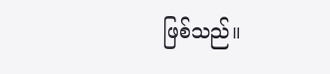ဖြစ်သည်။